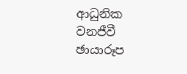ආධුනික වනජීවී ඡායාරූප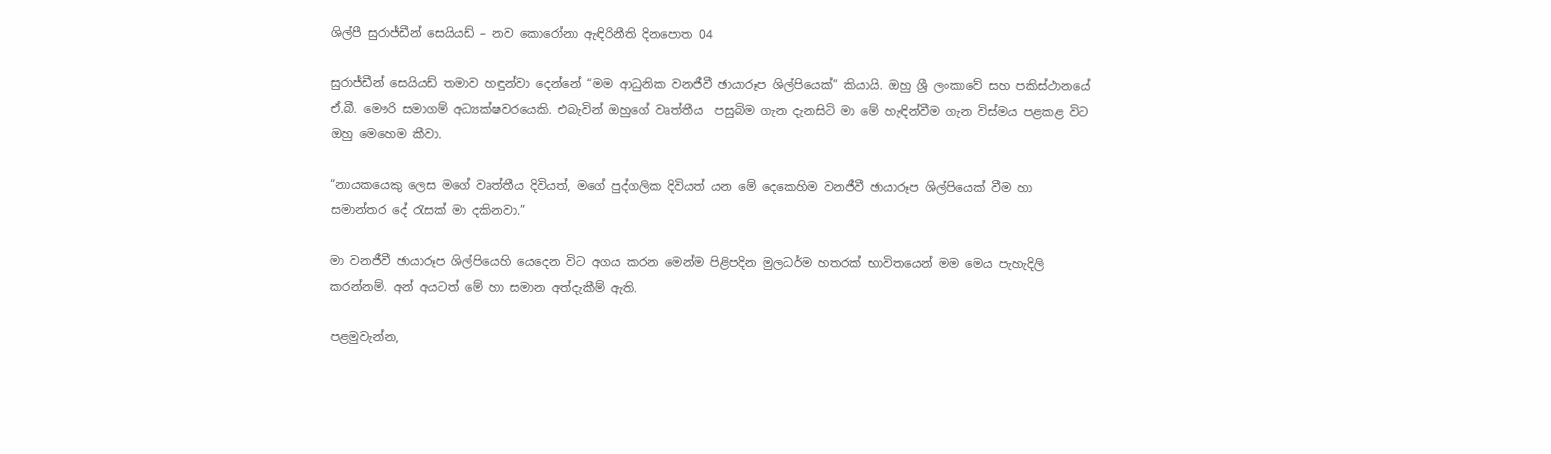ශිල්පී සුරාජ්ඩීන් සෙයියඩ් – නව කොරෝනා ඇඳිරිනීති දිනපොත 04

සුරාජ්ඩීන් සෙයියඩ් තමාව හඳුන්වා දෙන්නේ “මම ආධුනික වනජීවී ඡායාරූප ශිල්පියෙක්” කියායි. ඔහු ශ්‍රී ලංකාවේ සහ පකිස්ථානයේ ඒ.බී. මෞරි සමාගම් අධ්‍යක්ෂවරයෙකි. එබැවින් ඔහුගේ වෘත්තීය  පසුබිම ගැන දැනසිටි මා මේ හැඳින්වීම ගැන විස්මය පළකළ විට ඔහු මෙහෙම කීවා.

“නායකයෙකු ලෙස මගේ වෘත්තීය දිවියත්, මගේ පුද්ගලික දිවියත් යන මේ දෙකෙහිම වනජීවී ඡායාරූප ශිල්පියෙක් වීම හා සමාන්තර දේ රැසක් මා දකිනවා.”

මා වනජීවී ඡායාරූප ශිල්පියෙහි යෙදෙන විට අගය කරන මෙන්ම පිළිපදින මුලධර්ම හතරක් භාවිතයෙන් මම මෙය පැහැදිලි කරන්නම්. අන් අයටත් මේ හා සමාන අත්දැකීම් ඇති.

පළමුවැන්න,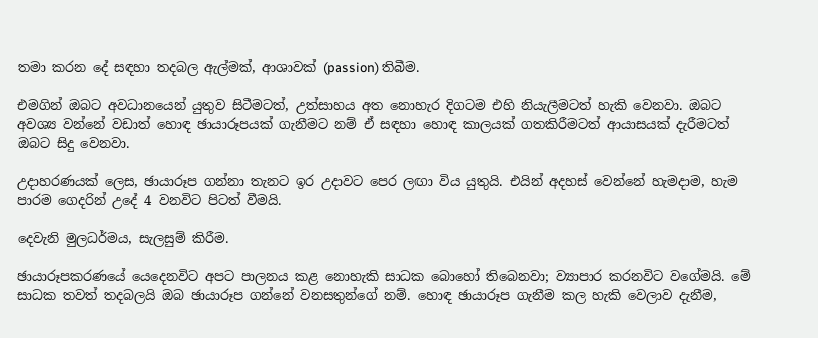තමා කරන දේ සඳහා තදබල ඇල්මක්, ආශාවක් (passion) තිබීම.

එමගින් ඔබට අවධානයෙන් යුතුව සිටීමටත්, උත්සාහය අත නොහැර දිගටම එහි නියැලීමටත් හැකි වෙනවා. ඔබට අවශ්‍ය වන්නේ වඩාත් හොඳ ඡායාරූපයක් ගැනීමට නම් ඒ සඳහා හොඳ කාලයක් ගතකිරීමටත් ආයාසයක් දැරීමටත් ඔබට සිදු වෙනවා.

උදාහරණයක් ලෙස, ඡායාරූප ගන්නා තැනට ඉර උදාවට පෙර ලඟා විය යුතුයි. එයින් අදහස් වෙන්නේ හැමදාම, හැම පාරම ගෙදරින් උදේ 4 වනවිට පිටත් වීමයි.

දෙවැනි මුලධර්මය, සැලසුම් කිරීම.

ඡායාරූපකරණයේ යෙදෙනවිට අපට පාලනය කළ නොහැකි සාධක බොහෝ තිබෙනවා; ව්‍යාපාර කරනවිට වගේමයි. මේ සාධක තවත් තදබලයි ඔබ ඡායාරූප ගන්නේ වනසතුන්ගේ නම්. හොඳ ඡායාරූප ගැනීම කල හැකි වෙලාව දැනීම,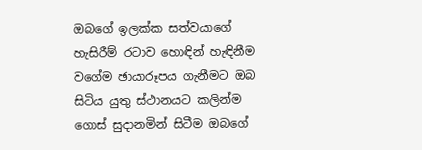ඔබගේ ඉලක්ක සත්වයාගේ හැසිරීම් රටාව හොඳින් හැඳිනීම වගේම ඡායාරූපය ගැනීමට ඔබ සිටිය යුතු ස්ථානයට කලින්ම ගොස් සුදානමින් සිටීම ඔබගේ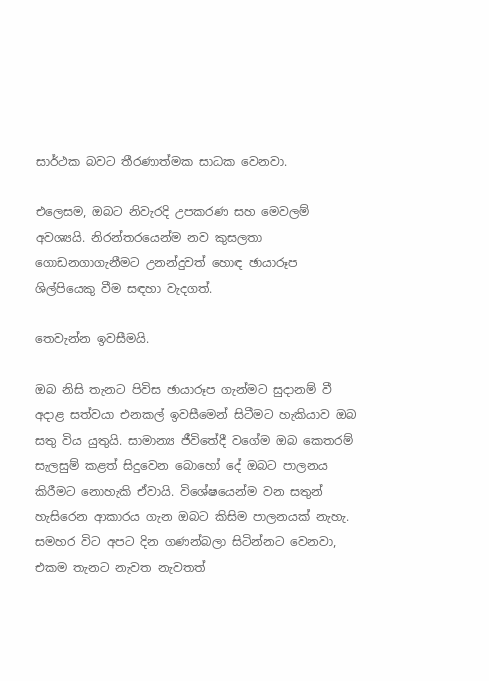සාර්ථක බවට තීරණාත්මක සාධක වෙනවා.

එලෙසම, ඔබට නිවැරදි උපකරණ සහ මෙවලම් අවශ්‍යයි. නිරන්තරයෙන්ම නව කුසලතා ගොඩනගාගැනීමට උනන්දුවත් හොඳ ඡායාරූප ශිල්පියෙකු වීම සඳහා වැදගත්.

තෙවැන්න ඉවසීමයි.

ඔබ නිසි තැනට පිවිස ඡායාරූප ගැන්මට සුදානම් වී අදාළ සත්වයා එනකල් ඉවසීමෙන් සිටීමට හැකියාව ඔබ සතු විය යුතුයි. සාමාන්‍ය ජීවිතේදී වගේම ඔබ කෙතරම් සැලසුම් කළත් සිදුවෙන බොහෝ දේ ඔබට පාලනය කිරීමට නොහැකි ඒවායි. විශේෂයෙන්ම වන සතුන් හැසිරෙන ආකාරය ගැන ඔබට කිසිම පාලනයක් නැහැ. සමහර විට අපට දින ගණන්බලා සිටින්නට වෙනවා, එකම තැනට නැවත නැවතත්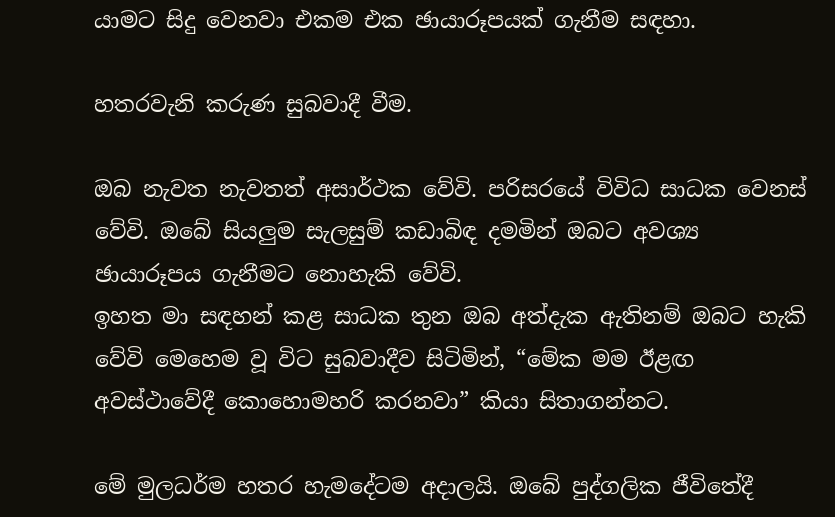යාමට සිදු වෙනවා එකම එක ඡායාරූපයක් ගැනීම සඳහා.

හතරවැනි කරුණ සුබවාදී වීම.

ඔබ නැවත නැවතත් අසාර්ථක වේවි. පරිසරයේ විවිධ සාධක වෙනස් වේවි. ඔබේ සියලුම සැලසුම් කඩාබිඳ දමමින් ඔබට අවශ්‍ය ඡායාරූපය ගැනීමට නොහැකි වේවි.
ඉහත මා සඳහන් කළ සාධක තුන ඔබ අත්දැක ඇතිනම් ඔබට හැකි වේවි මෙහෙම වූ විට සුබවාදීව සිටිමින්, “මේක මම ඊළඟ අවස්ථාවේදී කොහොමහරි කරනවා” කියා සිතාගන්නට.

මේ මුලධර්ම හතර හැමදේටම අදාලයි. ඔබේ පුද්ගලික ජීවිතේදී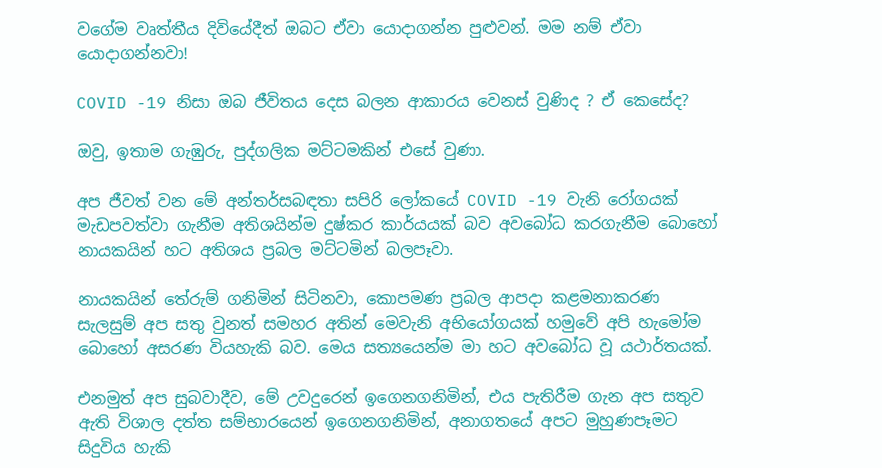වගේම වෘත්තීය දිවියේදීත් ඔබට ඒවා යොදාගන්න පුළුවන්. මම නම් ඒවා යොදාගන්නවා!

COVID -19 නිසා ඔබ ජීවිතය දෙස බලන ආකාරය වෙනස් වුණිද ? ඒ කෙසේද?

ඔවු, ඉතාම ගැඹුරු, පුද්ගලික මට්ටමකින් එසේ වුණා.

අප ජීවත් වන මේ අන්තර්සබඳතා සපිරි ලෝකයේ COVID -19 වැනි රෝගයක් මැඩපවත්වා ගැනීම අතිශයින්ම දුෂ්කර කාර්යයක් බව අවබෝධ කරගැනීම බොහෝ නායකයින් හට අතිශය ප්‍රබල මට්ටමින් බලපෑවා.

නායකයින් තේරුම් ගනිමින් සිටිනවා, කොපමණ ප්‍රබල ආපදා කළමනාකරණ සැලසුම් අප සතු වුනත් සමහර අතින් මෙවැනි අභියෝගයක් හමුවේ අපි හැමෝම බොහෝ අසරණ වියහැකි බව. මෙය සත්‍යයෙන්ම මා හට අවබෝධ වූ යථාර්තයක්.

එනමුත් අප සුබවාදීව, මේ උවදුරෙන් ඉගෙනගනිමින්, එය පැතිරීම ගැන අප සතුව ඇති විශාල දත්ත සම්භාරයෙන් ඉගෙනගනිමින්, අනාගතයේ අපට මුහුණපෑමට සිදුවිය හැකි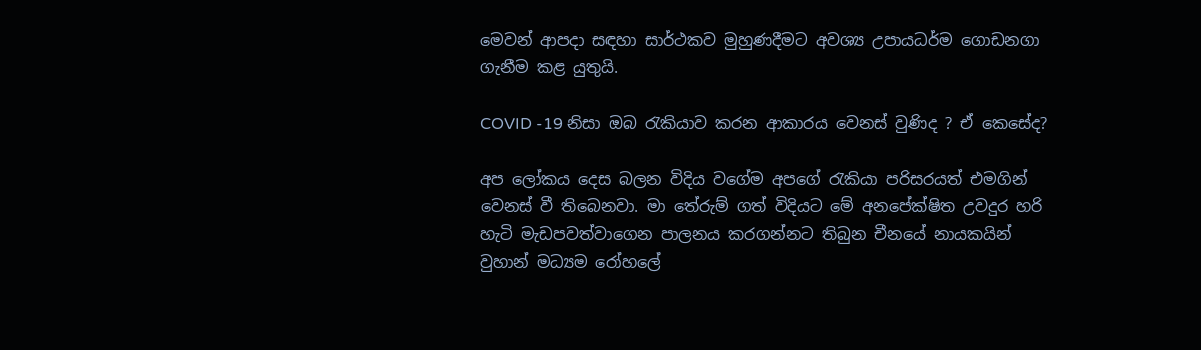මෙවන් ආපදා සඳහා සාර්ථකව මුහුණදීමට අවශ්‍ය උපායධර්ම ගොඩනගා ගැනීම කළ යුතුයි.

COVID -19 නිසා ඔබ රැකියාව කරන ආකාරය වෙනස් වුණිද ? ඒ කෙසේද?

අප ලෝකය දෙස බලන විදිය වගේම අපගේ රැකියා පරිසරයත් එමගින් වෙනස් වී තිබෙනවා. මා තේරුම් ගත් විදියට මේ අනපේක්ෂිත උවදුර හරි හැටි මැඩපවත්වාගෙන පාලනය කරගන්නට තිබුන චීනයේ නායකයින් වුහාන් මධ්‍යම රෝහලේ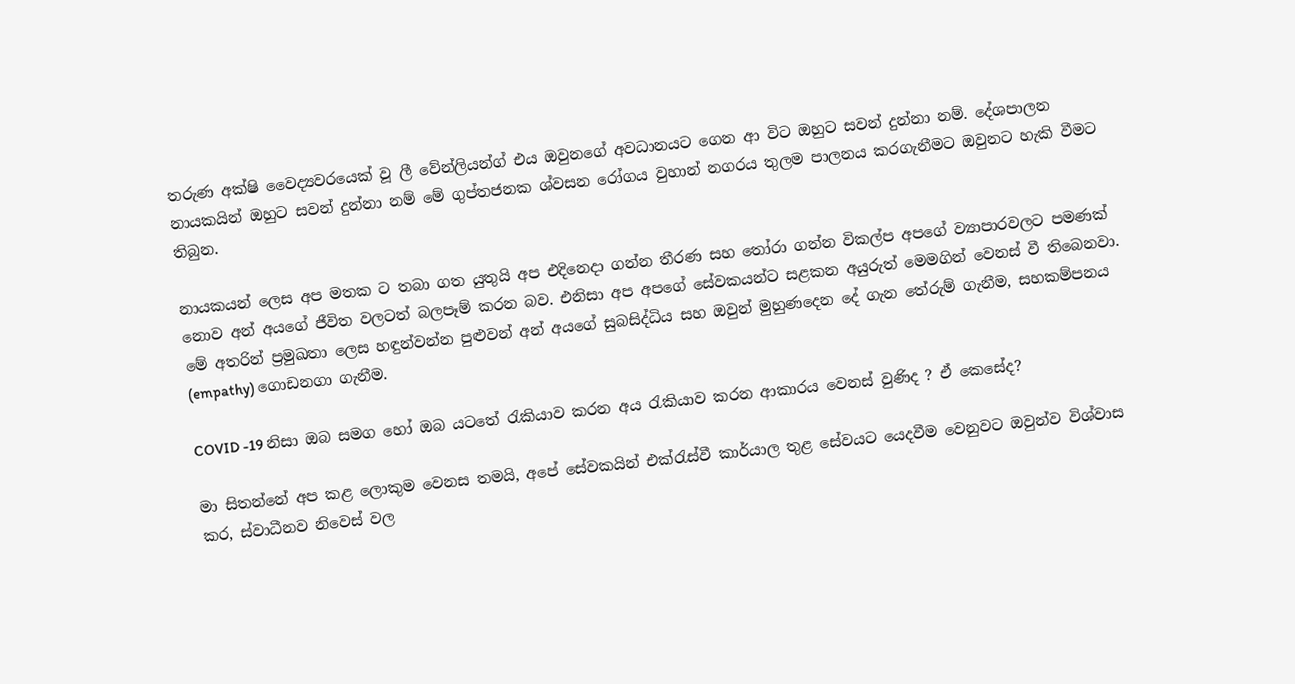තරුණ අක්ෂි වෛද්‍යවරයෙක් වූ ලී වේන්ලියන්ග් එය ඔවුනගේ අවධානයට ගෙන ආ විට ඔහුට සවන් දුන්නා නම්. දේශපාලන නායකයින් ඔහුට සවන් දුන්නා නම් මේ ගුප්තජනක ශ්වසන රෝගය වුහාන් නගරය තුලම පාලනය කරගැනීමට ඔවුනට හැකි වීමට තිබුන.

නායකයන් ලෙස අප මතක ට තබා ගත යුතුයි අප එදිනෙදා ගන්න තීරණ සහ තෝරා ගන්න විකල්ප අපගේ ව්‍යාපාරවලට පමණක් නොව අන් අයගේ ජීවිත වලටත් බලපෑම් කරන බව. එනිසා අප අපගේ සේවකයන්ට සළකන අයුරුත් මෙමගින් වෙනස් වී තිබෙනවා. මේ අතරින් ප්‍රමුඛතා ලෙස හඳුන්වන්න පුළුවන් අන් අයගේ සුබසිද්ධිය සහ ඔවුන් මුහුණදෙන දේ ගැන තේරුම් ගැනීම, සහකම්පනය (empathy) ගොඩනගා ගැනීම.

COVID -19 නිසා ඔබ සමග හෝ ඔබ යටතේ රැකියාව කරන අය රැකියාව කරන ආකාරය වෙනස් වුණිද ? ඒ කෙසේද?

මා සිතන්නේ අප කළ ලොකුම වෙනස තමයි, අපේ සේවකයින් එක්රැස්වී කාර්යාල තුළ සේවයට යෙදවීම වෙනුවට ඔවුන්ව විශ්වාස කර, ස්වාධීනව නිවෙස් වල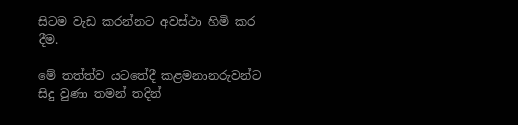සිටම වැඩ කරන්නට අවස්ථා හිමි කර දීම.

මේ තත්ත්ව යටතේදී කළමනානරුවන්ට සිදු වුණා තමන් තදින්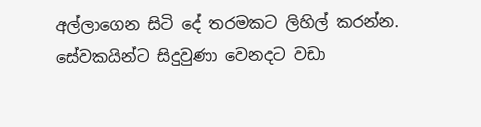අල්ලාගෙන සිටි දේ තරමකට ලිහිල් කරන්න. සේවකයින්ට සිදුවුණා වෙනදට වඩා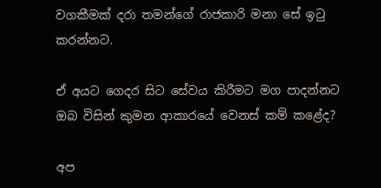වගකීමක් දරා තමන්ගේ රාජකාරි මනා සේ ඉටු කරන්නට.

ඒ අයට ගෙදර සිට සේවය කිරීමට මග පාදන්නට ඔබ විසින් කුමන ආකාරයේ වෙනස් කම් කළේද?

අප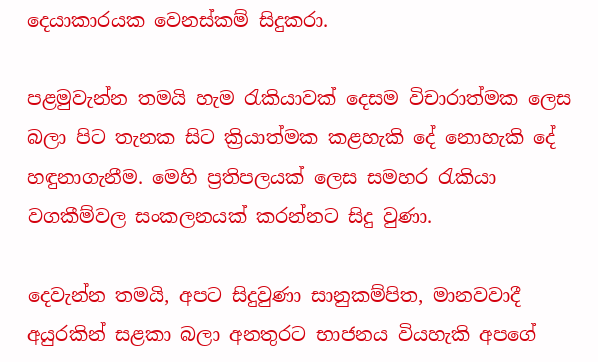දෙයාකාරයක වෙනස්කම් සිදුකරා.

පළමුවැන්න තමයි හැම රැකියාවක් දෙසම විචාරාත්මක ලෙස බලා පිට තැනක සිට ක්‍රියාත්මක කළහැකි දේ නොහැකි දේ හඳුනාගැනීම. මෙහි ප්‍රතිපලයක් ලෙස සමහර රැකියා වගකීම්වල සංකලනයක් කරන්නට සිදු වුණා.

දෙවැන්න තමයි, අපට සිදුවුණා සානුකම්පිත, මානවවාදී අයුරකින් සළකා බලා අනතුරට භාජනය වියහැකි අපගේ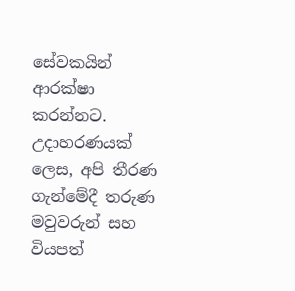සේවකයින් ආරක්ෂා කරන්නට. උදාහරණයක් ලෙස, අපි තීරණ ගැන්මේදී තරුණ මවුවරුන් සහ වියපත්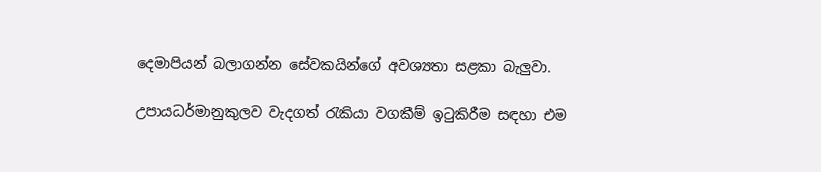දෙමාපියන් බලාගන්න සේවකයින්ගේ අවශ්‍යතා සළකා බැලුවා.

උපායධර්මානුකුලව වැදගත් රැකියා වගකීම් ඉටුකිරීම සඳහා එම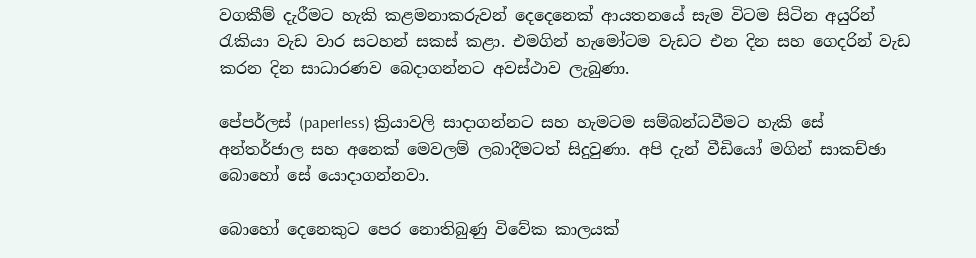වගකීම් දැරීමට හැකි කළමනාකරුවන් දෙදෙනෙක් ආයතනයේ සැම විටම සිටින අයුරින් රැකියා වැඩ වාර සටහන් සකස් කළා. එමගින් හැමෝටම වැඩට එන දින සහ ගෙදරින් වැඩ කරන දින සාධාරණව බෙදාගන්නට අවස්ථාව ලැබුණා.

පේපර්ලස් (paperless) ක්‍රියාවලි සාදාගන්නට සහ හැමටම සම්බන්ධවීමට හැකි සේ අන්තර්ජාල සහ අනෙක් මෙවලම් ලබාදීමටත් සිදුවුණා. අපි දැන් වීඩියෝ මගින් සාකච්ඡා බොහෝ සේ යොදාගන්නවා.

බොහෝ දෙනෙකුට පෙර නොතිබුණු විවේක කාලයක්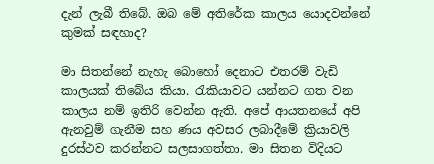දැන් ලැබී තිබේ. ඔබ මේ අතිරේක කාලය යොදවන්නේ කුමක් සඳහාද?

මා සිතන්නේ නැහැ බොහෝ දෙනාට එතරම් වැඩි කාලයක් තිබේය කියා. රැකියාවට යන්නට ගත වන කාලය නම් ඉතිරි වෙන්න ඇති. අපේ ආයතනයේ අපි ඇනවුම් ගැනීම සහ ණය අවසර ලබාදීමේ ක්‍රියාවලි දුරස්ථව කරන්නට සලසාගත්තා. මා සිතන විදියට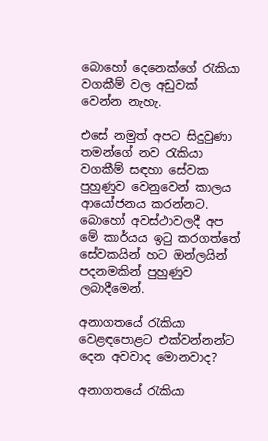බොහෝ දෙනෙක්ගේ රැකියා වගකීම් වල අඩුවක් වෙන්න නැහැ.

එසේ නමුත් අපට සිදුවුණා තමන්ගේ නව රැකියා වගකීම් සඳහා සේවක පුහුණුව වෙනුවෙන් කාලය ආයෝජනය කරන්නට. බොහෝ අවස්ථාවලදී අප මේ කාර්යය ඉටු කරගත්තේ සේවකයින් හට ඔන්ලයින් පදනමකින් පුහුණුව ලබාදීමෙන්.

අනාගතයේ රැකියා වෙළඳපොළට එක්වන්නන්ට දෙන අවවාද මොනවාද?

අනාගතයේ රැකියා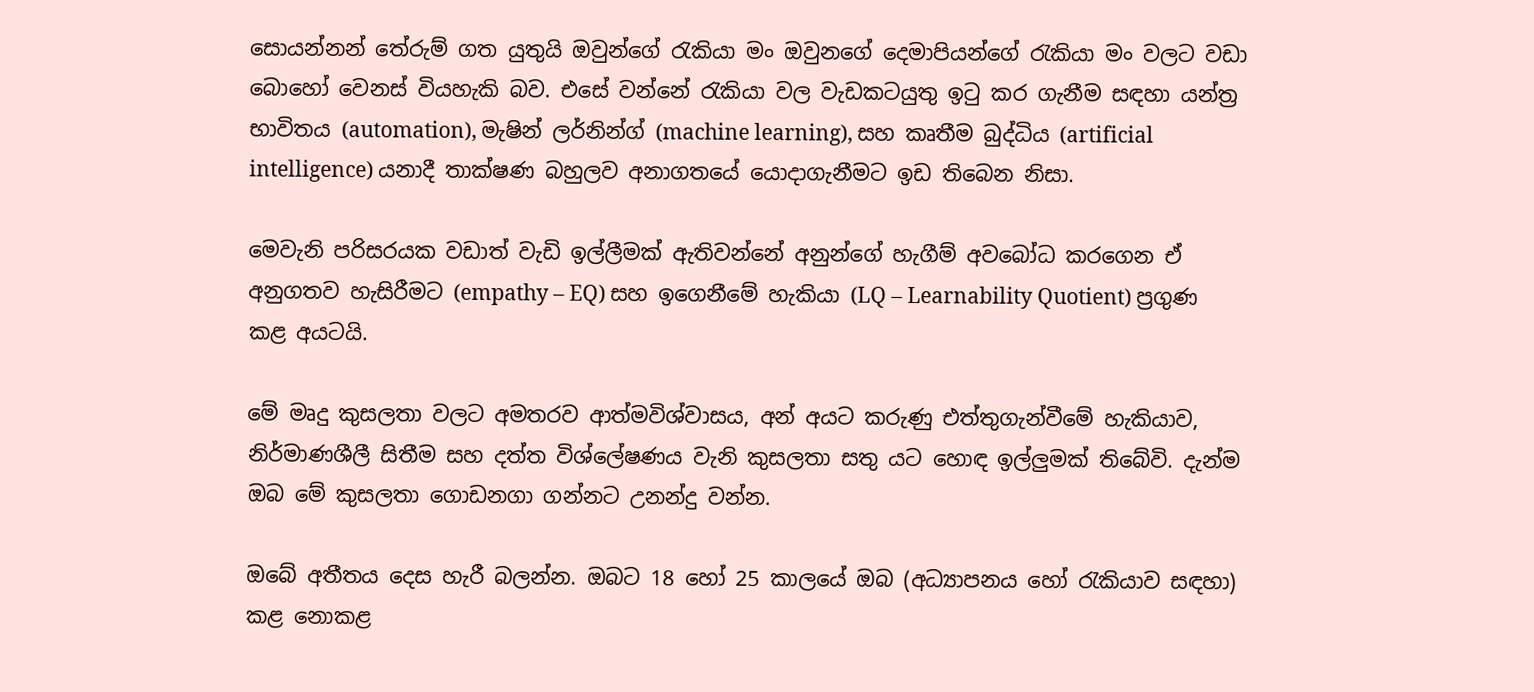සොයන්නන් තේරුම් ගත යුතුයි ඔවුන්ගේ රැකියා මං ඔවුනගේ දෙමාපියන්ගේ රැකියා මං වලට වඩා බොහෝ වෙනස් වියහැකි බව. එසේ වන්නේ රැකියා වල වැඩකටයුතු ඉටු කර ගැනීම සඳහා යන්ත්‍ර භාවිතය (automation), මැෂින් ලර්නින්ග් (machine learning), සහ කෘතීම බුද්ධිය (artificial intelligence) යනාදී තාක්ෂණ බහුලව අනාගතයේ යොදාගැනීමට ඉඩ තිබෙන නිසා.

මෙවැනි පරිසරයක වඩාත් වැඩි ඉල්ලීමක් ඇතිවන්නේ අනුන්ගේ හැගීම් අවබෝධ කරගෙන ඒ අනුගතව හැසිරීමට (empathy – EQ) සහ ඉගෙනීමේ හැකියා (LQ – Learnability Quotient) ප්‍රගුණ කළ අයටයි.

මේ මෘදු කුසලතා වලට අමතරව ආත්මවිශ්වාසය, අන් අයට කරුණු එත්තුගැන්වීමේ හැකියාව, නිර්මාණශීලී සිතීම සහ දත්ත විශ්ලේෂණය වැනි කුසලතා සතු යට හොඳ ඉල්ලුමක් තිබේවි. දැන්ම ඔබ මේ කුසලතා ගොඩනගා ගන්නට උනන්දු වන්න.

ඔබේ අතීතය දෙස හැරී බලන්න. ඔබට 18 හෝ 25 කාලයේ ඔබ (අධ්‍යාපනය හෝ රැකියාව සඳහා) කළ නොකළ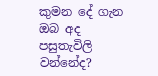කුමන දේ ගැන ඔබ අද පසුතැවිලි වන්නේද?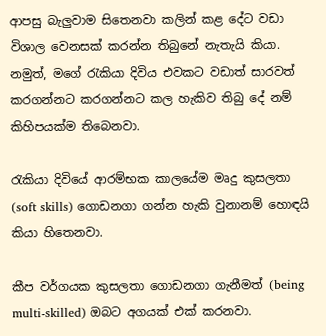ආපසු බැලුවාම සිතෙනවා කලින් කළ දේට වඩා විශාල වෙනසක් කරන්න තිබුනේ නැතැයි කියා. නමුත්, මගේ රැකියා දිවිය එවකට වඩාත් සාරවත් කරගන්නට කරගන්නට කල හැකිව තිබු දේ නම් කිහිපයක්ම තිබෙනවා.

රැකියා දිවියේ ආරම්භක කාලයේම මෘදු කුසලතා (soft skills) ගොඩනගා ගන්න හැකි වුනානම් හොඳයි කියා හිතෙනවා.

කීප වර්ගයක කුසලතා ගොඩනගා ගැනීමත් (being multi-skilled) ඔබට අගයක් එක් කරනවා.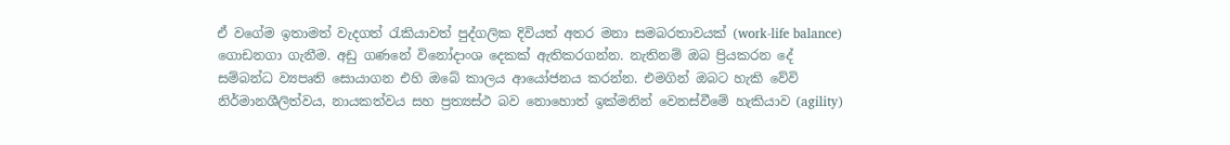ඒ වගේම ඉතාමත් වැදගත් රැකියාවත් පුද්ගලික දිවියත් අතර මනා සමබරතාවයක් (work-life balance) ගොඩනගා ගැනීම. අඩු ගණනේ විනෝදාංශ දෙකක් ඇතිකරගන්න. නැතිනම් ඔබ ප්‍රියකරන දේ සම්බන්ධ ව්‍යපෘති සොයාගන එහි ඔබේ කාලය ආයෝජනය කරන්න. එමගින් ඔබට හැකි වේවි නිර්මානශීලිත්වය, නායකත්වය සහ ප්‍රත්‍යස්ථ බව නොහොත් ඉක්මනින් වෙනස්වීමේ හැකියාව (agility)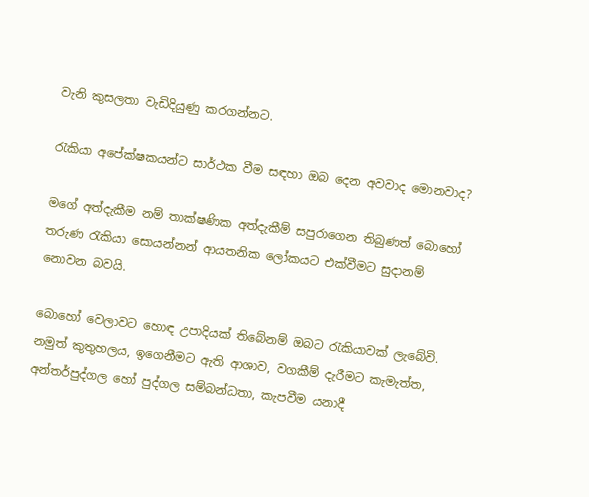වැනි කුසලතා වැඩිදියුණු කරගන්නට.

රැකියා අපේක්ෂකයන්ට සාර්ථක වීම සඳහා ඔබ දෙන අවවාද මොනවාද?

මගේ අත්දැකීම නම් තාක්ෂණික අත්දැකීම් සපුරාගෙන තිබුණත් බොහෝ තරුණ රැකියා සොයන්නන් ආයතනික ලෝකයට එක්වීමට සුදානම් නොවන බවයි.

බොහෝ වෙලාවට හොඳ උපාදියක් තිබේනම් ඔබට රැකියාවක් ලැබේවි. නමුත් කුතුහලය, ඉගෙනීමට ඇති ආශාව, වගකීම් දැරීමට කැමැත්ත, අන්තර්පුද්ගල හෝ පුද්ගල සම්බන්ධතා, කැපවීම යනාදී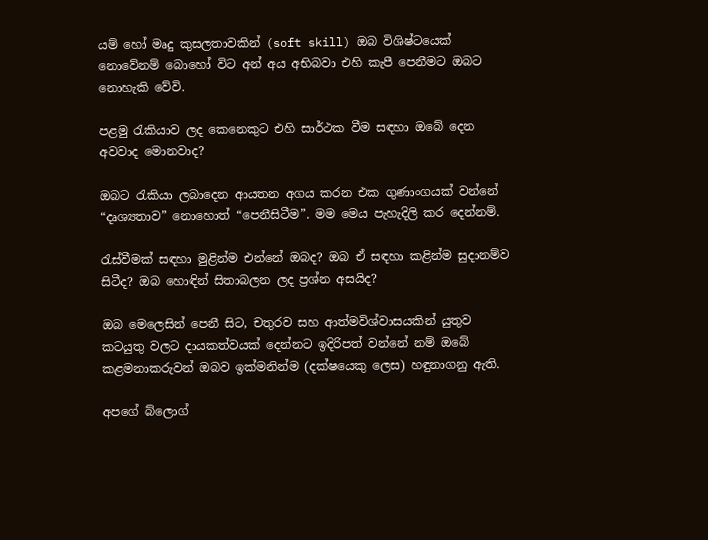යම් හෝ මෘදු කුසලතාවකින් (soft skill) ඔබ විශිෂ්ටයෙක් නොවේනම් බොහෝ විට අන් අය අභිබවා එහි කැපී පෙනීමට ඔබට නොහැකි වේවි.

පළමු රැකියාව ලද කෙනෙකුට එහි සාර්ථක වීම සඳහා ඔබේ දෙන අවවාද මොනවාද?

ඔබට රැකියා ලබාදෙන ආයතන අගය කරන එක ගුණාංගයක් වන්නේ “දෘශ්‍යතාව” නොහොත් “පෙනීසිටීම”. මම මෙය පැහැදිලි කර දෙන්නම්.

රැස්වීමක් සඳහා මුළින්ම එන්නේ ඔබද? ඔබ ඒ සඳහා කළින්ම සුදානම්ව සිටීද? ඔබ හොඳින් සිතාබලන ලද ප්‍රශ්න අසයිද?

ඔබ මෙලෙසින් පෙනී සිට, චතුරව සහ ආත්මවිශ්වාසයකින් යුතුව කටයුතු වලට දායකත්වයක් දෙන්නට ඉදිරිපත් වන්නේ නම් ඔබේ කළමනාකරුවන් ඔබව ඉක්මනින්ම (දක්ෂයෙකු ලෙස) හඳුනාගනු ඇති.

අපගේ බ්ලොග්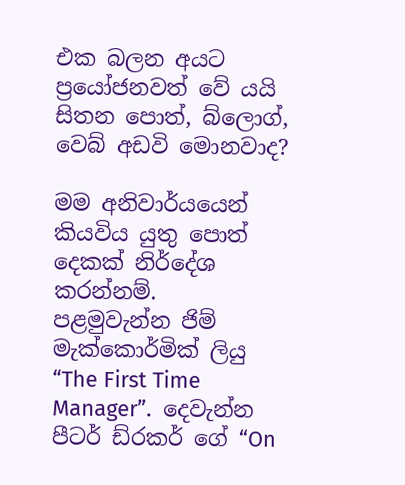එක බලන අයට ප්‍රයෝජනවත් වේ යයි සිතන පොත්, බ්ලොග්, වෙබ් අඩවි මොනවාද?

මම අනිවාර්යයෙන් කියවිය යුතු පොත් දෙකක් නිර්දේශ කරන්නම්.
පළමුවැන්න ජිම් මැක්කොර්මික් ලියු “The First Time Manager”.  දෙවැන්න පීටර් ඩ්රකර් ගේ “On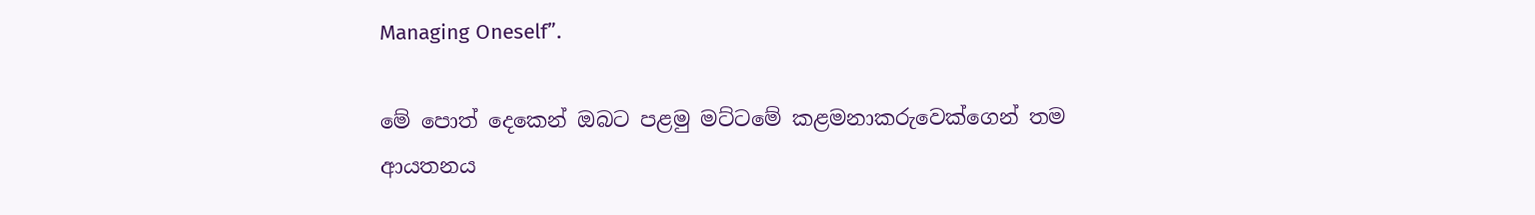Managing Oneself”.

මේ පොත් දෙකෙන් ඔබට පළමු මට්ටමේ කළමනාකරුවෙක්ගෙන් තම ආයතනය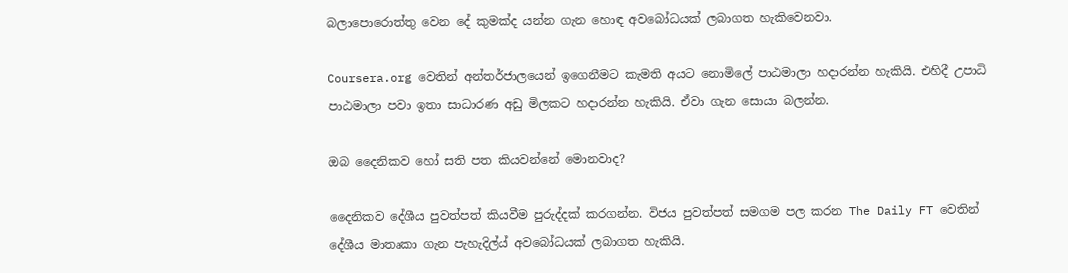බලාපොරොත්තු වෙන දේ කුමක්ද යන්න ගැන හොඳ අවබෝධයක් ලබාගත හැකිවෙනවා.

Coursera.org වෙතින් අන්තර්ජාලයෙන් ඉගෙනීමට කැමති අයට නොමිලේ පාඨමාලා හදාරන්න හැකියි. එහිදී උපාධි පාඨමාලා පවා ඉතා සාධාරණ අඩු මිලකට හදාරන්න හැකියි. ඒවා ගැන සොයා බලන්න.

ඔබ දෛනිකව හෝ සති පත කියවන්නේ මොනවාද?

දෛනිකව දේශීය පුවත්පත් කියවීම පුරුද්දක් කරගන්න. විජය පුවත්පත් සමගම පල කරන The Daily FT වෙතින් දේශීය මාතෘකා ගැන පැහැදිල්ය් අවබෝධයක් ලබාගත හැකියි.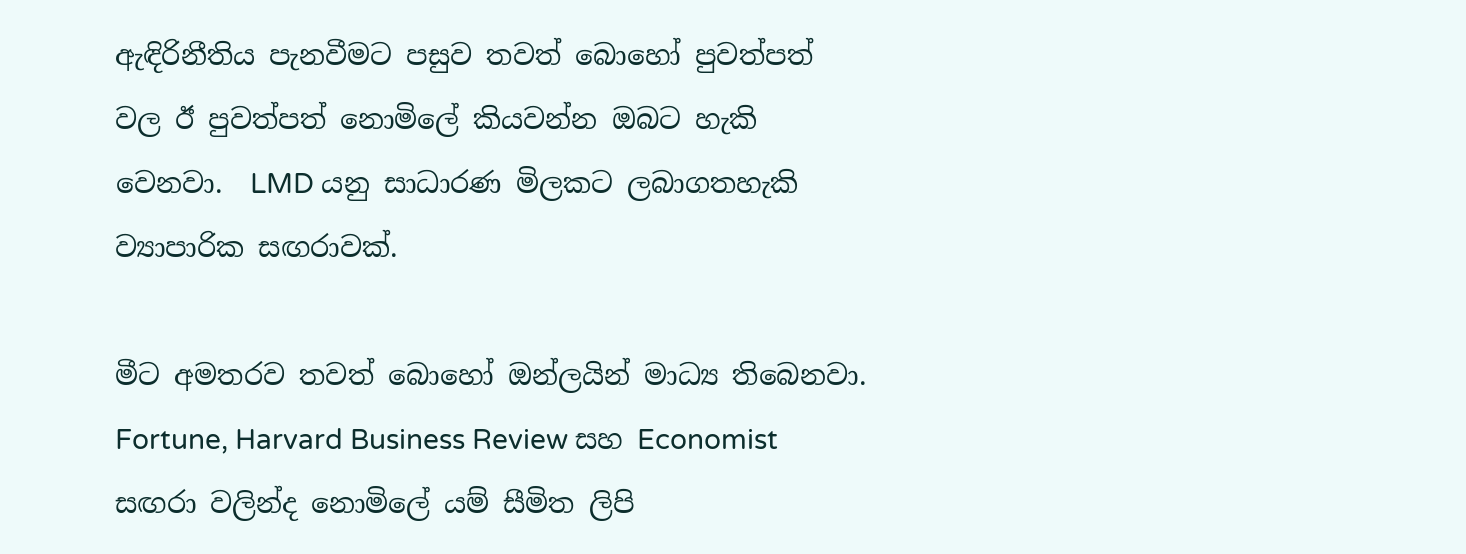ඇඳිරිනීතිය පැනවීමට පසුව තවත් බොහෝ පුවත්පත් වල ඊ පුවත්පත් නොමිලේ කියවන්න ඔබට හැකි වෙනවා.  LMD යනු සාධාරණ මිලකට ලබාගතහැකි ව්‍යාපාරික සඟරාවක්.

මීට අමතරව තවත් බොහෝ ඔන්ලයින් මාධ්‍ය තිබෙනවා. Fortune, Harvard Business Review සහ Economist සඟරා වලින්ද නොමිලේ යම් සීමිත ලිපි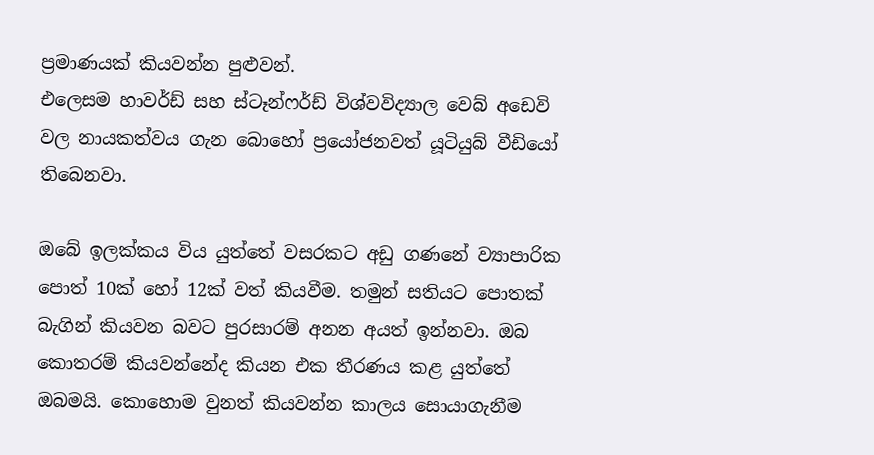ප්‍රමාණයක් කියවන්න පුළුවන්.
එලෙසම හාවර්ඩ් සහ ස්ටෑන්ෆර්ඩ් විශ්වවිද්‍යාල වෙබ් අඩෙවි වල නායකත්වය ගැන බොහෝ ප්‍රයෝජනවත් යූටියුබ් වීඩියෝ තිබෙනවා.

ඔබේ ඉලක්කය විය යුත්තේ වසරකට අඩු ගණනේ ව්‍යාපාරික පොත් 10ක් හෝ 12ක් වත් කියවීම. තමුන් සතියට පොතක් බැගින් කියවන බවට පුරසාරම් අනන අයත් ඉන්නවා. ඔබ කොතරම් කියවන්නේද කියන එක තීරණය කළ යුත්තේ ඔබමයි. කොහොම වුනත් කියවන්න කාලය සොයාගැනීම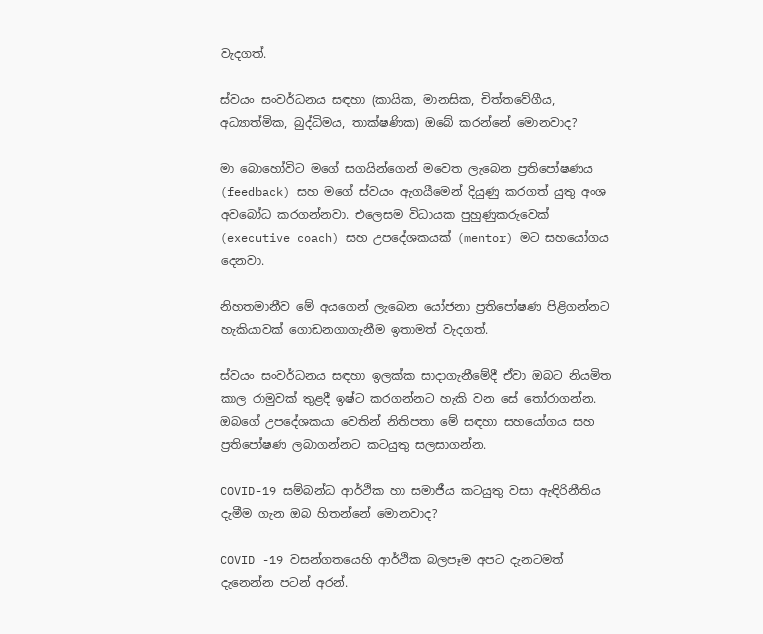වැදගත්.

ස්වයං සංවර්ධනය සඳහා (කායික, මානසික, චිත්තවේගීය, අධ්‍යාත්මික, බුද්ධිමය, තාක්ෂණික) ඔබේ කරන්නේ මොනවාද?

මා බොහෝවිට මගේ සගයින්ගෙන් මවෙත ලැබෙන ප්‍රතිපෝෂණය (feedback) සහ මගේ ස්වයං ඇගයීමෙන් දියුණු කරගත් යුතු අංශ අවබෝධ කරගන්නවා. එලෙසම විධායක පුහුණුකරුවෙක් (executive coach) සහ උපදේශකයක් (mentor) මට සහයෝගය දෙනවා.

නිහතමානීව මේ අයගෙන් ලැබෙන යෝජනා ප්‍රතිපෝෂණ පිළිගන්නට හැකියාවක් ගොඩනගාගැනීම ඉතාමත් වැදගත්.

ස්වයං සංවර්ධනය සඳහා ඉලක්ක සාදාගැනීමේදී ඒවා ඔබට නියමිත කාල රාමුවක් තුළදී ඉෂ්ට කරගන්නට හැකි වන සේ තෝරාගන්න. ඔබගේ උපදේශකයා වෙතින් නිතිපතා මේ සඳහා සහයෝගය සහ ප්‍රතිපෝෂණ ලබාගන්නට කටයුතු සලසාගන්න.

COVID-19 සම්බන්ධ ආර්ථික හා සමාජීය කටයුතු වසා ඇඳිරිනීතිය දැමීම ගැන ඔබ හිතන්නේ මොනවාද?

COVID -19 වසන්ගතයෙහි ආර්ථික බලපෑම අපට දැනටමත් දැනෙන්න පටන් අරන්.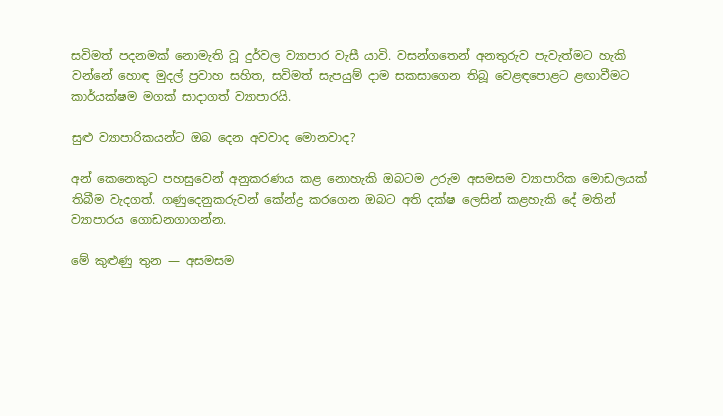සවිමත් පදනමක් නොමැති වූ දුර්වල ව්‍යාපාර වැසී යාවි. වසන්ගතෙන් අනතුරුව පැවැත්මට හැකි වන්නේ හොඳ මුදල් ප්‍රවාහ සහිත, සවිමත් සැපයුම් දාම සකසාගෙන තිබූ වෙළඳපොළට ළඟාවීමට කාර්යක්ෂම මගක් සාදාගත් ව්‍යාපාරයි.

සුළු ව්‍යාපාරිකයන්ට ඔබ දෙන අවවාද මොනවාද?

අන් කෙනෙකුට පහසුවෙන් අනුකරණය කළ නොහැකි ඔබටම උරුම අසමසම ව්‍යාපාරික මොඩලයක් තිබීම වැදගත්. ගණුදෙනුකරුවන් කේන්ද්‍ර කරගෙන ඔබට අති දක්ෂ ලෙසින් කළහැකි දේ මතින් ව්‍යාපාරය ගොඩනගාගන්න.

මේ කුළුණු තුන — අසමසම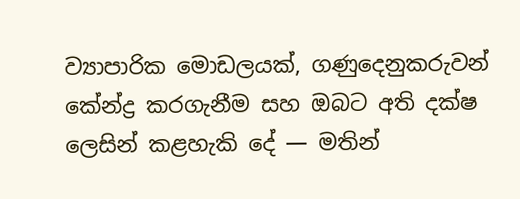ව්‍යාපාරික මොඩලයක්, ගණුදෙනුකරුවන් කේන්ද්‍ර කරගැනීම සහ ඔබට අති දක්ෂ ලෙසින් කළහැකි දේ — මතින්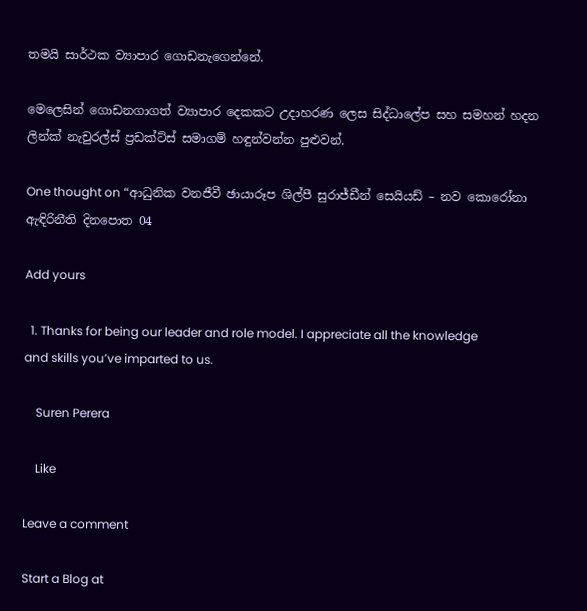තමයි සාර්ථක ව්‍යාපාර ගොඩනැගෙන්නේ.

මෙලෙසින් ගොඩනගාගත් ව්‍යාපාර දෙකකට උදාහරණ ලෙස සිද්ධාලේප සහ සමහන් හදන ලින්ක් නැචුරල්ස් ප්‍රඩක්ට්ස් සමාගම් හඳුන්වන්න පුළුවන්.

One thought on “ආධුනික වනජීවී ඡායාරූප ශිල්පී සුරාජ්ඩීන් සෙයියඩ් – නව කොරෝනා ඇඳිරිනීති දිනපොත 04

Add yours

  1. Thanks for being our leader and role model. I appreciate all the knowledge and skills you’ve imparted to us.

    Suren Perera

    Like

Leave a comment

Start a Blog at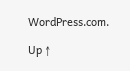WordPress.com.

Up ↑